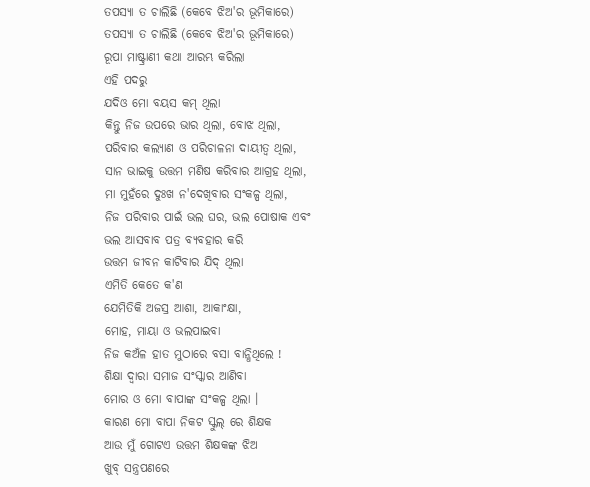ତପସ୍ୟା ତ ଚାଲିଛି (କେବେ ଝିଅ'ର ଭୂମିକାରେ)
ତପସ୍ୟା ତ ଚାଲିଛି (କେବେ ଝିଅ'ର ଭୂମିକାରେ)
ରୂପା ମାଷ୍ଟ୍ରାଣୀ କଥା ଆରମ୍ଭ କରିଲା
ଏହି ପଦରୁ
ଯଦିଓ ମୋ ବୟସ କମ୍ ଥିଲା
କିନ୍ତୁ ନିଜ ଉପରେ ଭାର ଥିଲା, ବୋଝ ଥିଲା,
ପରିବାର କଲ୍ୟାଣ ଓ ପରିଚାଳନା ଦାୟୀତ୍ୱ ଥିଲା,
ସାନ ଭାଇକୁ ଉତ୍ତମ ମଣିଷ କରିବାର ଆଗ୍ରହ ଥିଲା,
ମା ମୁହଁରେ ଦୁଃଖ ନ'ଦେଖିବାର ସଂକଳ୍ପ ଥିଲା,
ନିଜ ପରିବାର ପାଇଁ ଭଲ ଘର, ଭଲ ପୋଷାକ ଏବଂ
ଭଲ ଆସବାବ ପତ୍ର ବ୍ୟବହାର କରି
ଉତ୍ତମ ଜୀବନ କାଟିବାର ଯିଦ୍ ଥିଲା
ଏମିତି କେତେ କ'ଣ
ଯେମିତିକି ଅଜସ୍ର ଆଶା, ଆକାଂକ୍ଷା,
ମୋହ, ମାୟା ଓ ଭଲପାଇବା
ନିଜ କଅଁଳ ହାତ ମୁଠାରେ ବସା ବାନ୍ଧିଥିଲେ !
ଶିକ୍ଷା ଦ୍ଵାରା ସମାଜ ସଂସ୍କାର ଆଣିବା
ମୋର ଓ ମୋ ବାପାଙ୍କ ସଂକଳ୍ପ ଥିଲା ।
କାରଣ ମୋ ବାପା ନିକଟ ସ୍କୁଲ୍ ରେ ଶିକ୍ଷକ
ଆଉ ମୁଁ ଗୋଟଏ ଉତ୍ତମ ଶିକ୍ଷକଙ୍କ ଝିଅ
ଖୁବ୍ ସନ୍ତ୍ରପଣରେ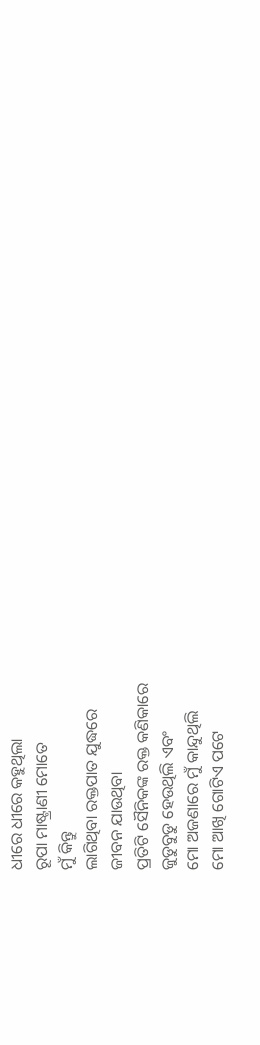ଧୀରେ ଧୀରେ କହୁଥିଲା
ରୂପା ମାଷ୍ଟ୍ରାଣୀ ମୋତେ
ମୁଁ କିନ୍ତୁ
ଲାଗିଥିବା ରକ୍ତପାତ ଯୁଦ୍ଧରେ
ଜୀବନ ଯାଉଥିବା
ପ୍ରତିଟି ସୈନିକଙ୍କ ରକ୍ତ କଣିକାରେ
ଜୁଡୁବୁଡୁ ହେଉଥିଲି ଏବଂ
ମୋ ଅଜଣାରେ ମୁଁ କାନ୍ଦୁଥିଲି
ମୋ ଆଖି ଗୋଟିଏ ପଟେ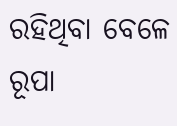ରହିଥିବା ବେଳେ
ରୂପା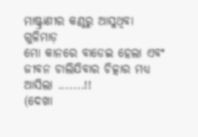ମାଷ୍ଟ୍ରାଣୀର କଣ୍ଠରୁ ଆସୁଥିବା ଗୁଳିମାଡ଼
ମୋ କାନରେ ବାଡେଇ ହେଲା ଏବଂ
ଜୀବନ ଚାଲିଯିବାର ଚିତ୍କାର ମଧ୍ୟ ଆସିଲା .......!!
(ଦେଖା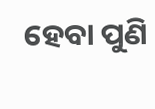ହେବା ପୁଣି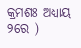କ୍ରମଶଃ ଅଧ୍ୟାୟ ୨ରେ )